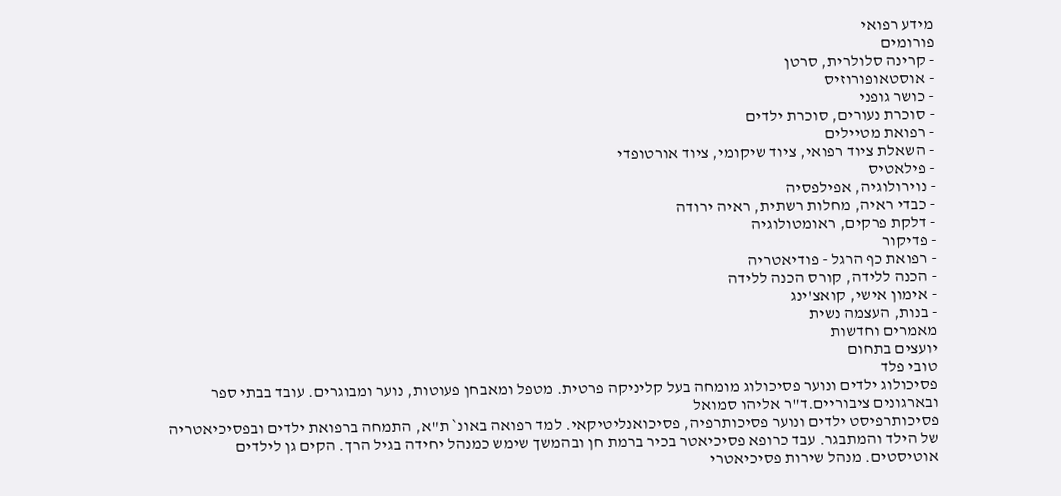מידע רפואי
פורומים
- קרינה סלולרית, סרטן
- אוסטאופורוזיס
- כושר גופני
- סוכרת נעורים, סוכרת ילדים
- רפואת מטיילים
- השאלת ציוד רפואי, ציוד שיקומי, ציוד אורטופדי
- פילאטיס
- נוירולוגיה, אפילפסיה
- כבדי ראיה, מחלות רשתית, ראיה ירודה
- דלקת פרקים, ראומטולוגיה
- פדיקור
- רפואת כף הרגל - פודיאטריה
- הכנה ללידה, קורס הכנה ללידה
- אימון אישי, קואצ'ינג
- בנות, העצמה נשית
מאמרים וחדשות
יועצים בתחום
טובי פלד
פסיכולוג ילדים ונוער פסיכולוג מומחה בעל קליניקה פרטית. מטפל ומאבחן פעוטות, נוער ומבוגרים. עובד בבתי ספר ובארגונים ציבוריים.ד"ר אליהו סמואל
פסיכותרפיסט ילדים ונוער פסיכותרפיה, פסיכואנליטיקאי. למד רפואה באונ` ת"א, התמחה ברפואת ילדים ובפסיכיאטריה של הילד והמתבגר. עבד כרופא פסיכיאטר בכיר ברמת חן ובהמשך שימש כמנהל יחידה בגיל הרך. הקים גן לילדים אוטיסטים. מנהל שירות פסיכיאטרי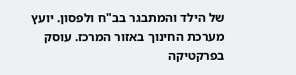של הילד והמתבגר בב"ח ולפסון. יועץ מערכת החינוך באזור המרכז. עוסק בפרקטיקה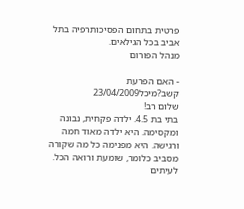פרטית בתחום הפסיכותרפיה בתל אביב בכל הגילאים.
מנהל הפורום

- האם הפרעת קשב?מיכל23/04/2009
שלום רב!
בתי בת 4.5. ילדה פקחית, נבונה ומקסימה. היא ילדה מאוד חמה ורגישה. היא מפנימה כל מה שקורה מסביב כלומר, שומעת ורואה הכל. לעיתים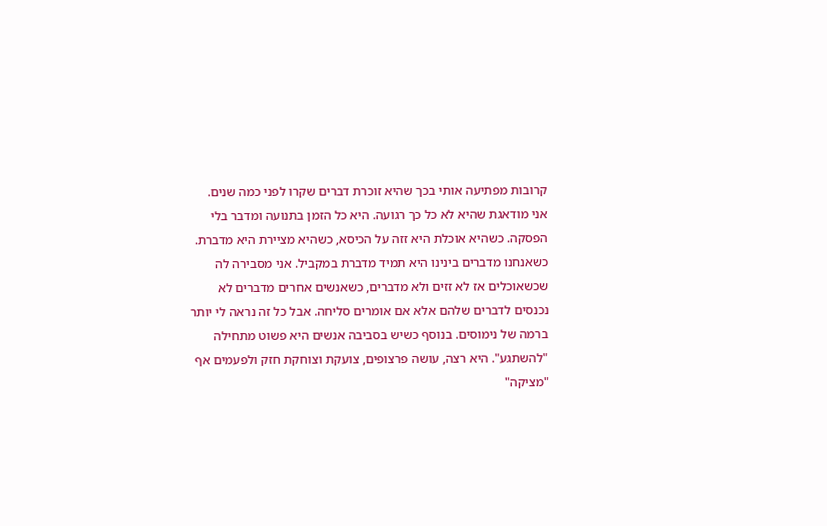קרובות מפתיעה אותי בכך שהיא זוכרת דברים שקרו לפני כמה שנים.
אני מודאגת שהיא לא כל כך רגועה. היא כל הזמן בתנועה ומדבר בלי הפסקה. כשהיא אוכלת היא זזה על הכיסא, כשהיא מציירת היא מדברת. כשאנחנו מדברים בינינו היא תמיד מדברת במקביל. אני מסבירה לה שכשאוכלים אז לא זזים ולא מדברים, כשאנשים אחרים מדברים לא נכנסים לדברים שלהם אלא אם אומרים סליחה. אבל כל זה נראה לי יותר ברמה של נימוסים. בנוסף כשיש בסביבה אנשים היא פשוט מתחילה "להשתגע". היא רצה, עושה פרצופים, צועקת וצוחקת חזק ולפעמים אף "מציקה"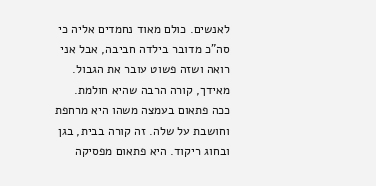לאנשים. כולם מאוד נחמדים אליה כי סה"כ מדובר בילדה חביבה, אבל אני רואה ושזה פשוט עובר את הגבול. מאידך, קורה הרבה שהיא חולמת. ככה פתאום בעמצה משהו היא מרחפת וחושבת על שלה. זה קורה בבית, בגן ובחוג ריקוד. היא פתאום מפסיקה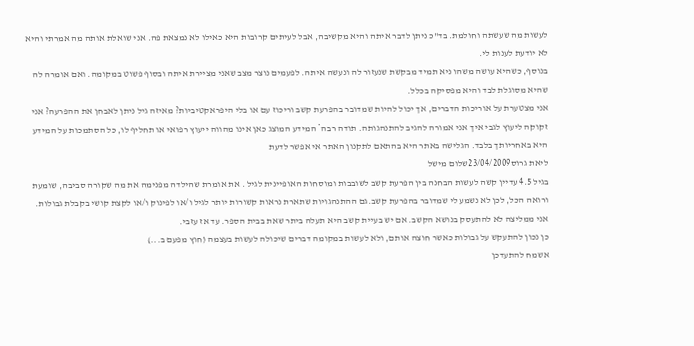לעשות מה שעשתה וחולמת. בד"כ ניתן לדבר איתה והיא מקשיבה, אבל לעיתים קרובות היא כאילו לא נמצאת פה. אני שואלת אותה מה אמרתי והיא לא יודעת לענות לי.
בנוסף, כשהיא עושה משהו ניא תמיד מבקשת שנעזור לה ונעשה איתה. לפעמים נוצר מצב שאני מציירת איתה ובסוף פשוט במקומה. ואם אומרה לה שהיא מסוגלת לבד והיא מפסיקה בכלל.
אני מצטערת על אוריכות הדברים, אך יכול להיות שמדובר בהפרעת קשב וריכוז עם או בלי היפראקטיביות? מאיזה גיל ניתן לאבחן את ההפרעה? אני זקוקה ליעוץ לגבי איך אני אמורה להגיב להתנהגותה. תודה רבה* המידע המוצג כאן אינו מהווה ייעוץ רפואי או תחליף לו, כל הסתמכות על המידע היא באחריותך בלבד. הגלישה באתר היא בהתאם לתקנון האתר אי אפשר לדעת
ליאת גרוס23/04/2009שלום מישל
בגיל 4.5 עדיין קשה לעשות הבחנה בין הפרעת קשב לשובבות ומוסחות האופיינית לגיל . את אומרת שהילדה מפנימה את מה שקורה סביבה, שומעת ורואה הכל, לכן לא נשמע לי שמדובר בהפרעת קשב.גם ההתנהגויות שתארת נראות קשורות יותר לגיל ו/או לפינוק ו/או לקצת קושי בקבלת גבולות.
אני ממליצה לא להתעסק בנושא הקשב. אם יש בעיית קשב היא תעלה ביתר שאת בבית הספר. עד אז עזבי.
כן נכון להתעקש על גבולות כאשר חוצה אותם, ולא לעשות במקומה דברים שיכולה לעשות בעצמה (חוץ מפעם ב...)
אשמח להתעדכן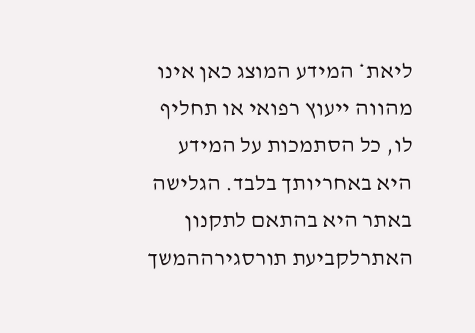ליאת* המידע המוצג כאן אינו מהווה ייעוץ רפואי או תחליף לו, כל הסתמכות על המידע היא באחריותך בלבד. הגלישה באתר היא בהתאם לתקנון האתרלקביעת תורסגירההמשך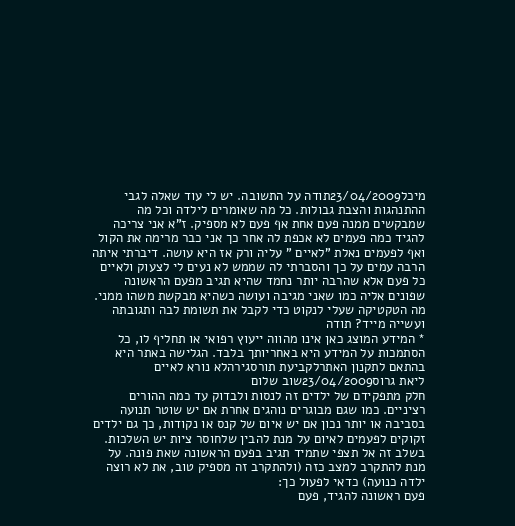מיכל23/04/2009תודה על התשובה. יש לי עוד שאלה לגבי ההתנהגות והצבת גבולות. כל מה שאומרים לילדה וכל מה שמבקשים ממנה פעם אחת אף פעם לא מספיק. ז"א אני צריכה להגיד כמה פעמים לא אכפת לה אחר כך אני כבר מרימה את הקול ואף לפעמים נאלת "לאיים " עליה ורק אז היא עושה. דיברתי איתה הרבה עמים על כך והסברתי לה שממש לא נעים לי לצעוק ולאיים כל פעם אלא שהרבה יותר נחמד שהיא תגיב מפעם הראשונה שפונים אליה כמו שאני מגיבה ועושה כשהיא מבקשת משהו ממני. מה הטקטיקה שעלי לנקוט כדי לקבל את תשומת לבה ותגובתה ועשייה מייד? תודה
* המידע המוצג כאן אינו מהווה ייעוץ רפואי או תחליף לו, כל הסתמכות על המידע היא באחריותך בלבד. הגלישה באתר היא בהתאם לתקנון האתרלקביעת תורסגירהלא נורא לאיים
ליאת גרוס23/04/2009שוב שלום
חלק מתפקידם של ילדים זה לנסות ולבדוק עד כמה ההורים רציניים. כמו שגם מבוגרים נוהגים אחרת אם יש שוטר תנועה בסביבה או יותר נכון אם יש איום של קנס או נקודות, כך גם ילדים זקוקים לפעמים לאיום על מנת להבין שלחוסר ציות יש השלכות.
בשלב זה אל תצפי שתמיד תגיב בפעם הראשונה שאת פונה. על מנת להתקרב למצב כזה (ולהתקרב זה מספיק טוב, את לא רוצה ילדה כנועה) כדאי לפעול כך:
פעם ראשונה להגיד, פעם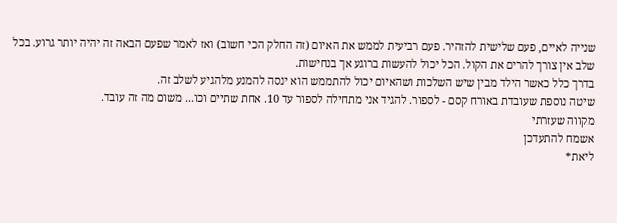שנייה לאיים, פעם שלישית להזהיר. פעם רביעית לממש את האיום (זה החלק הכי חשוב) ואז לאמר שפעם הבאה זה יהיה יותר גרוע. בכל שלב אין צורך להרים את הקול. הכל יכול להעשות ברוגע אך בנחישות.
בדרך כלל כאשר הילד מבין שיש השלכות ושהאיום יכול להתממש הוא ינסה להמנע מלהגיע לשלב זה.
שיטה נוספת שעובדת באורח קסם - לספור. להגיד אני מתחילה לספור עד 10. אחת שתיים וכו... משום מה זה עובד.
מקווה שעזרתי
אשמח להתעדכן
ליאת*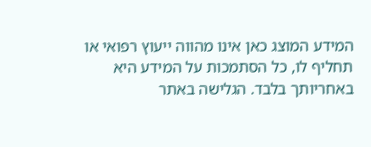המידע המוצג כאן אינו מהווה ייעוץ רפואי או תחליף לו, כל הסתמכות על המידע היא באחריותך בלבד. הגלישה באתר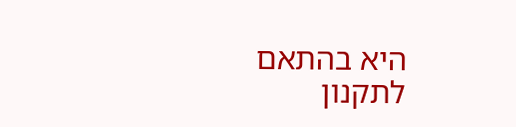היא בהתאם לתקנון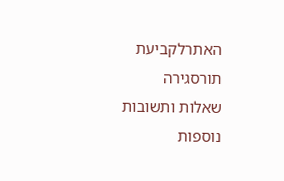האתרלקביעת תורסגירה
שאלות ותשובות נוספות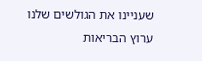שעניינו את הגולשים שלנו
ערוץ הבריאות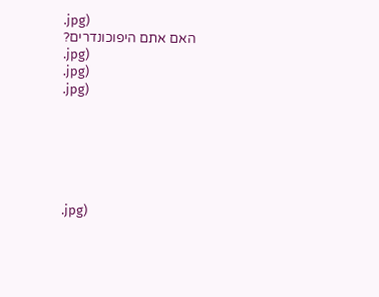.jpg)
האם אתם היפוכונדרים?
.jpg)
.jpg)
.jpg)






.jpg)